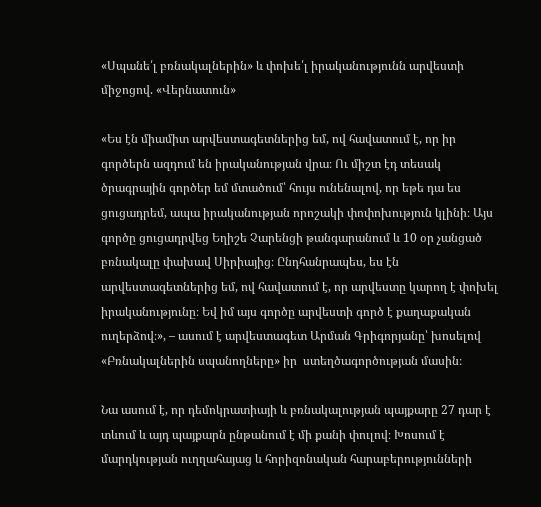«Սպանե՛լ բռնակալներին» և փոխե՛լ իրականությունն արվեստի միջոցով. «Վերնատուն»

«Ես էն միամիտ արվեստագետներից եմ, ով հավատում է, որ իր գործերն ազդում են իրականության վրա։ Ու միշտ էդ տեսակ ծրագրային գործեր եմ մտածում՝ հույս ունենալով, որ եթե դա ես ցուցադրեմ, ապա իրականության որոշակի փոփոխություն կլինի։ Այս գործը ցուցադրվեց Եղիշե Չարենցի թանգարանում և 10 օր չանցած բռնակալը փախավ Սիրիայից։ Ընդհանրապես, ես էն արվեստագետներից եմ, ով հավատում է, որ արվեստը կարող է փոխել իրականությունը։ Եվ իմ այս գործը արվեստի գործ է քաղաքական ուղերձով։», – ասում է արվեստագետ Արման Գրիգորյանը՝ խոսելով «Բռնակալներին սպանողները» իր  ստեղծագործության մասին։

Նա ասում է, որ դեմոկրատիայի և բռնակալության պայքարը 27 դար է տևում և այդ պայքարն ընթանում է մի քանի փուլով։ Խոսում է մարդկության ուղղահայաց և հորիզոնական հարաբերությունների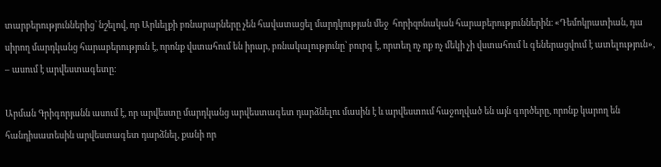տարբերություններից՝ նշելով, որ Արևելքի բռնարարները չեն հավատացել մարդկության մեջ  հորիզոնական հարաբերություններին։ «Դեմոկրատիան, դա սիրող մարդկանց հարաբերություն է, որոնք վստահում են իրար, բռնակալությունը՝ բուրգ է, որտեղ ոչ ոք ոչ մեկի չի վստահում և գեներացվում է ատելություն», – ասում է արվեստագետը։

Արման Գրիգորյանն ասում է, որ արվեստը մարդկանց արվեստագետ դարձնելու մասին է և արվեստում հաջողված են այն գործերը, որոնք կարող են հանդիսատեսին արվեստագետ դարձնել, քանի որ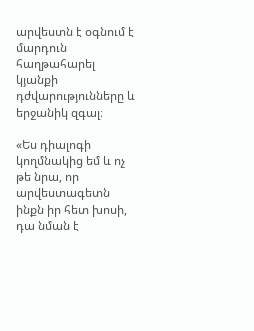արվեստն է օգնում է մարդուն հաղթահարել կյանքի դժվարությունները և երջանիկ զգալ։

«Ես դիալոգի կողմնակից եմ և ոչ թե նրա, որ արվեստագետն ինքն իր հետ խոսի, դա նման է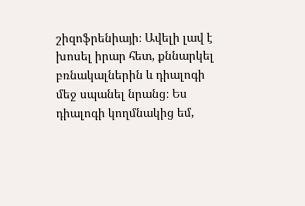շիզոֆրենիայի։ Ավելի լավ է խոսել իրար հետ, քննարկել բռնակալներին և դիալոգի մեջ սպանել նրանց։ Ես դիալոգի կողմնակից եմ,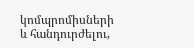կոմպրոմիսների և հանդուրժելու,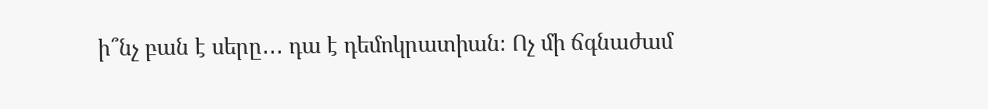ի՞նչ բան է սերը․․․ դա է դեմոկրատիան։ Ոչ մի ճգնաժամ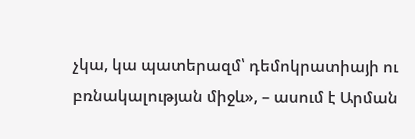չկա, կա պատերազմ՝ դեմոկրատիայի ու բռնակալության միջև», – ասում է Արման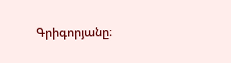Գրիգորյանը։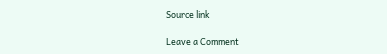Source link

Leave a Comment